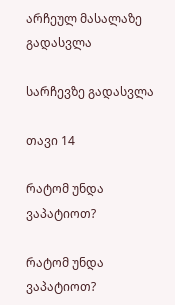არჩეულ მასალაზე გადასვლა

სარჩევზე გადასვლა

თავი 14

რატომ უნდა ვაპატიოთ?

რატომ უნდა ვაპატიოთ?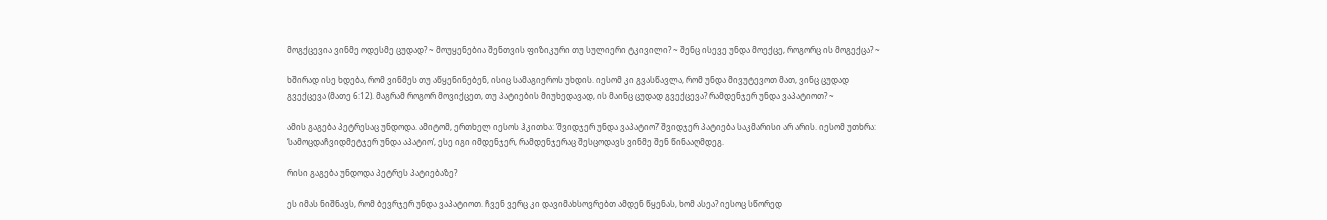მოგქცევია ვინმე ოდესმე ცუდად? ~ მოუყენებია შენთვის ფიზიკური თუ სულიერი ტკივილი? ~ შენც ისევე უნდა მოექცე, როგორც ის მოგექცა? ~

ხშირად ისე ხდება, რომ ვინმეს თუ აწყენინებენ, ისიც სამაგიეროს უხდის. იესომ კი გვასწავლა, რომ უნდა მივუტევოთ მათ, ვინც ცუდად გვექცევა (მათე 6:12). მაგრამ როგორ მოვიქცეთ, თუ პატიების მიუხედავად, ის მაინც ცუდად გვექცევა? რამდენჯერ უნდა ვაპატიოთ? ~

ამის გაგება პეტრესაც უნდოდა. ამიტომ, ერთხელ იესოს ჰკითხა: ‘შვიდჯერ უნდა ვაპატიო?’ შვიდჯერ პატიება საკმარისი არ არის. იესომ უთხრა: ‘სამოცდაჩვიდმეტჯერ უნდა აპატიო’, ესე იგი იმდენჯერ, რამდენჯერაც შესცოდავს ვინმე შენ წინააღმდეგ.

რისი გაგება უნდოდა პეტრეს პატიებაზე?

ეს იმას ნიშნავს, რომ ბევრჯერ უნდა ვაპატიოთ. ჩვენ ვერც კი დავიმახსოვრებთ ამდენ წყენას, ხომ ასეა? იესოც სწორედ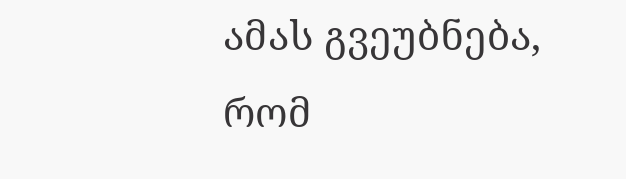ამას გვეუბნება, რომ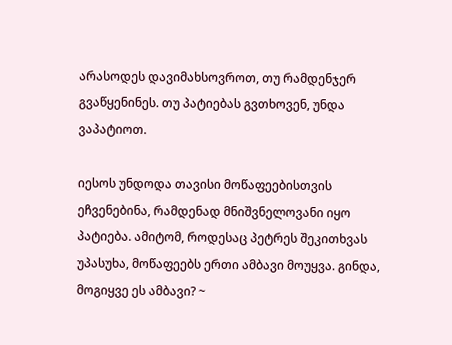არასოდეს დავიმახსოვროთ, თუ რამდენჯერ გვაწყენინეს. თუ პატიებას გვთხოვენ, უნდა ვაპატიოთ.

იესოს უნდოდა თავისი მოწაფეებისთვის ეჩვენებინა, რამდენად მნიშვნელოვანი იყო პატიება. ამიტომ, როდესაც პეტრეს შეკითხვას უპასუხა, მოწაფეებს ერთი ამბავი მოუყვა. გინდა, მოგიყვე ეს ამბავი? ~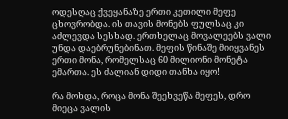ოდესღაც ქვეყანაზე ერთი კეთილი მეფე ცხოვრობდა. ის თავის მონებს ფულსაც კი აძლევდა სესხად. ერთხელაც მოვალეებს ვალი უნდა დაებრუნებინათ. მეფის წინაშე მიიყვანეს ერთი მონა, რომელსაც 60 მილიონი მონეტა ემართა. ეს ძალიან დიდი თანხა იყო!

რა მოხდა, როცა მონა შეეხვეწა მეფეს, დრო მიეცა ვალის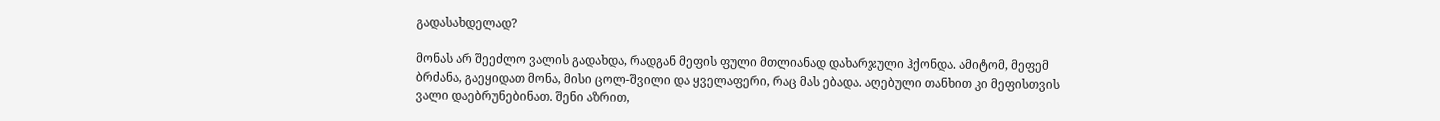გადასახდელად?

მონას არ შეეძლო ვალის გადახდა, რადგან მეფის ფული მთლიანად დახარჯული ჰქონდა. ამიტომ, მეფემ ბრძანა, გაეყიდათ მონა, მისი ცოლ-შვილი და ყველაფერი, რაც მას ებადა. აღებული თანხით კი მეფისთვის ვალი დაებრუნებინათ. შენი აზრით,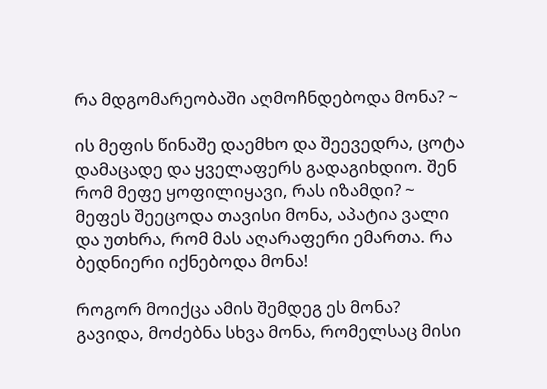რა მდგომარეობაში აღმოჩნდებოდა მონა? ~

ის მეფის წინაშე დაემხო და შეევედრა, ცოტა დამაცადე და ყველაფერს გადაგიხდიო. შენ რომ მეფე ყოფილიყავი, რას იზამდი? ~ მეფეს შეეცოდა თავისი მონა, აპატია ვალი და უთხრა, რომ მას აღარაფერი ემართა. რა ბედნიერი იქნებოდა მონა!

როგორ მოიქცა ამის შემდეგ ეს მონა? გავიდა, მოძებნა სხვა მონა, რომელსაც მისი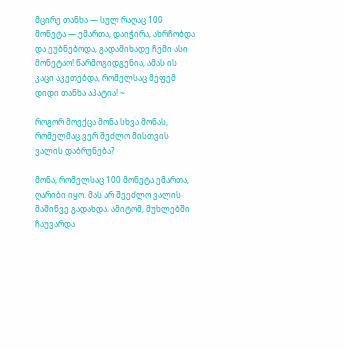მცირე თანხა — სულ რაღაც 100 მონეტა — ემართა, დაიჭირა, ახრჩობდა და ეუბნებოდა, გადამიხადე ჩემი ასი მონეტაო! წარმოგიდგენია, ამას ის კაცი აკეთებდა, რომელსაც მეფემ დიდი თანხა აპატია! ~

როგორ მოექცა მონა სხვა მონას, რომელმაც ვერ შეძლო მისთვის ვალის დაბრუნება?

მონა, რომელსაც 100 მონეტა ემართა, ღარიბი იყო. მას არ შეეძლო ვალის მაშინვე გადახდა. ამიტომ, მუხლებში ჩაუვარდა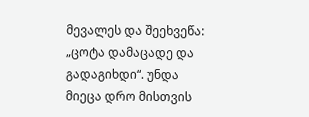მევალეს და შეეხვეწა: „ცოტა დამაცადე და გადაგიხდი“. უნდა მიეცა დრო მისთვის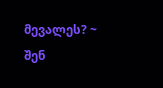მევალეს? ~ შენ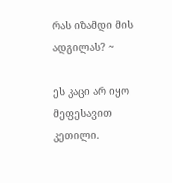რას იზამდი მის ადგილას? ~

ეს კაცი არ იყო მეფესავით კეთილი.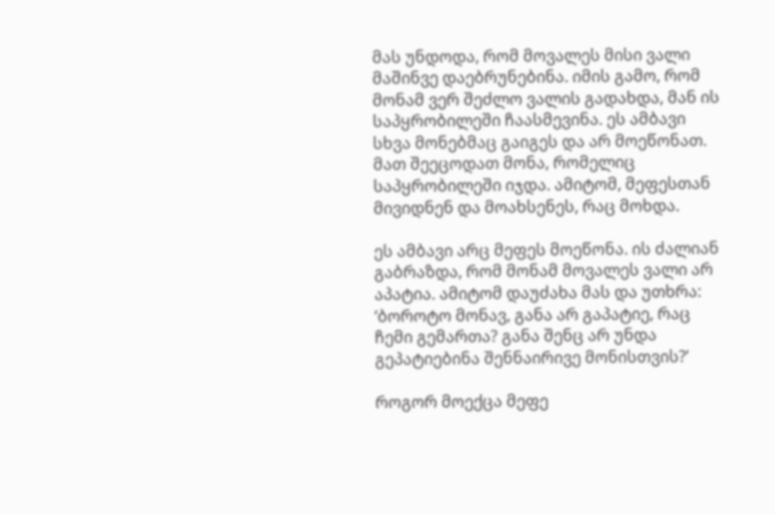მას უნდოდა, რომ მოვალეს მისი ვალი მაშინვე დაებრუნებინა. იმის გამო, რომ მონამ ვერ შეძლო ვალის გადახდა, მან ის საპყრობილეში ჩაასმევინა. ეს ამბავი სხვა მონებმაც გაიგეს და არ მოეწონათ. მათ შეეცოდათ მონა, რომელიც საპყრობილეში იჯდა. ამიტომ, მეფესთან მივიდნენ და მოახსენეს, რაც მოხდა.

ეს ამბავი არც მეფეს მოეწონა. ის ძალიან გაბრაზდა, რომ მონამ მოვალეს ვალი არ აპატია. ამიტომ დაუძახა მას და უთხრა: ‘ბოროტო მონავ, განა არ გაპატიე, რაც ჩემი გემართა? განა შენც არ უნდა გეპატიებინა შენნაირივე მონისთვის?’

როგორ მოექცა მეფე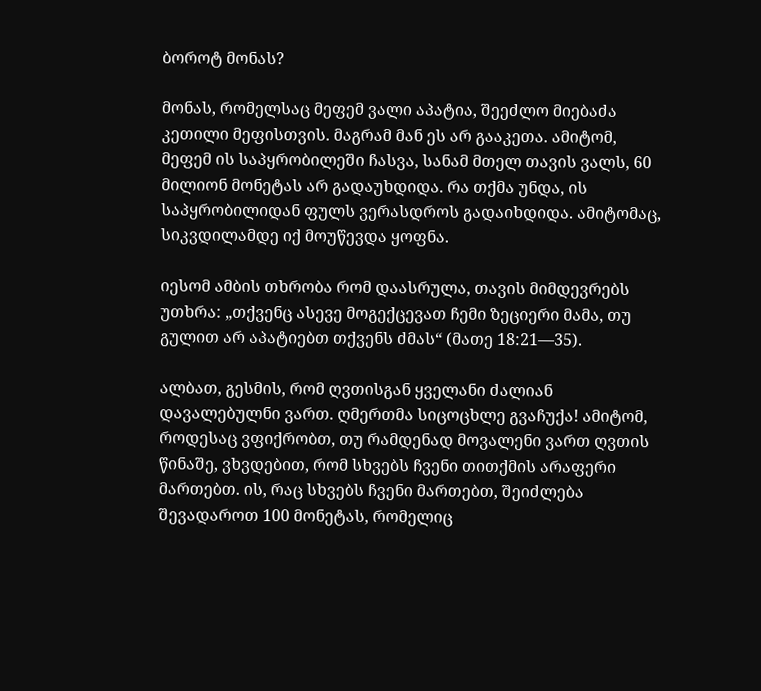ბოროტ მონას?

მონას, რომელსაც მეფემ ვალი აპატია, შეეძლო მიებაძა კეთილი მეფისთვის. მაგრამ მან ეს არ გააკეთა. ამიტომ, მეფემ ის საპყრობილეში ჩასვა, სანამ მთელ თავის ვალს, 60 მილიონ მონეტას არ გადაუხდიდა. რა თქმა უნდა, ის საპყრობილიდან ფულს ვერასდროს გადაიხდიდა. ამიტომაც, სიკვდილამდე იქ მოუწევდა ყოფნა.

იესომ ამბის თხრობა რომ დაასრულა, თავის მიმდევრებს უთხრა: „თქვენც ასევე მოგექცევათ ჩემი ზეციერი მამა, თუ გულით არ აპატიებთ თქვენს ძმას“ (მათე 18:21—35).

ალბათ, გესმის, რომ ღვთისგან ყველანი ძალიან დავალებულნი ვართ. ღმერთმა სიცოცხლე გვაჩუქა! ამიტომ, როდესაც ვფიქრობთ, თუ რამდენად მოვალენი ვართ ღვთის წინაშე, ვხვდებით, რომ სხვებს ჩვენი თითქმის არაფერი მართებთ. ის, რაც სხვებს ჩვენი მართებთ, შეიძლება შევადაროთ 100 მონეტას, რომელიც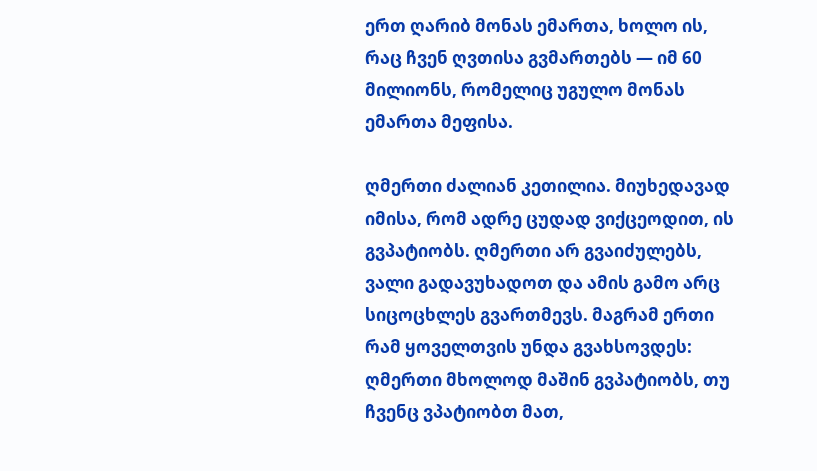ერთ ღარიბ მონას ემართა, ხოლო ის, რაც ჩვენ ღვთისა გვმართებს — იმ 60 მილიონს, რომელიც უგულო მონას ემართა მეფისა.

ღმერთი ძალიან კეთილია. მიუხედავად იმისა, რომ ადრე ცუდად ვიქცეოდით, ის გვპატიობს. ღმერთი არ გვაიძულებს, ვალი გადავუხადოთ და ამის გამო არც სიცოცხლეს გვართმევს. მაგრამ ერთი რამ ყოველთვის უნდა გვახსოვდეს: ღმერთი მხოლოდ მაშინ გვპატიობს, თუ ჩვენც ვპატიობთ მათ,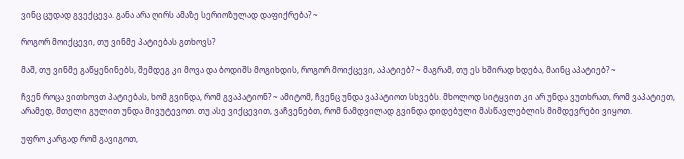ვინც ცუდად გვექცევა. განა არა ღირს ამაზე სერიოზულად დაფიქრება? ~

როგორ მოიქცევი, თუ ვინმე პატიებას გთხოვს?

მაშ, თუ ვინმე გაწყენინებს, შემდეგ კი მოვა და ბოდიშს მოგიხდის, როგორ მოიქცევი, აპატიებ? ~ მაგრამ, თუ ეს ხშირად ხდება, მაინც აპატიებ? ~

ჩვენ როცა ვითხოვთ პატიებას, ხომ გვინდა, რომ გვაპატიონ? ~ ამიტომ, ჩვენც უნდა ვაპატიოთ სხვებს. მხოლოდ სიტყვით კი არ უნდა ვუთხრათ, რომ ვაპატიეთ, არამედ, მთელი გულით უნდა მივუტევოთ. თუ ასე ვიქცევით, ვაჩვენებთ, რომ ნამდვილად გვინდა დიდებული მასწავლებლის მიმდევრები ვიყოთ.

უფრო კარგად რომ გავიგოთ,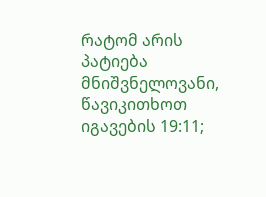რატომ არის პატიება მნიშვნელოვანი, წავიკითხოთ იგავების 19:11;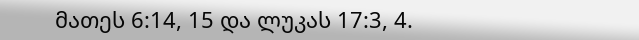მათეს 6:14, 15 და ლუკას 17:3, 4.